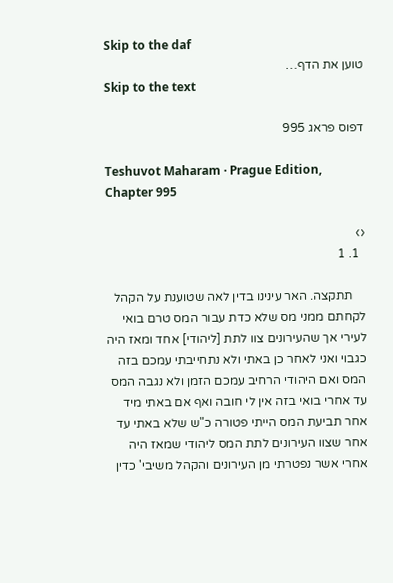Skip to the daf
טוען את הדף…
Skip to the text

דפוס פראג 995

Teshuvot Maharam · Prague Edition, Chapter 995

‹›
  1. 1

    תתקצה. האר עינינו בדין לאה שטוענת על הקהל לקחתם ממני מס שלא כדת עבור המס טרם בואי לעירי אך שהעירונים צוו לתת [ליהודי] אחד ומאז היה כגבוי ואני לאחר כן באתי ולא נתחייבתי עמכם בזה המס ואם היהודי הרחיב עמכם הזמן ולא נגבה המס עד אחרי בואי בזה אין לי חובה ואף אם באתי מיד אחר תביעת המס הייתי פטורה כ"ש שלא באתי עד אחר שצוו העירונים לתת המס ליהודי שמאז היה אחרי אשר נפטרתי מן העירונים והקהל משיבי' כדין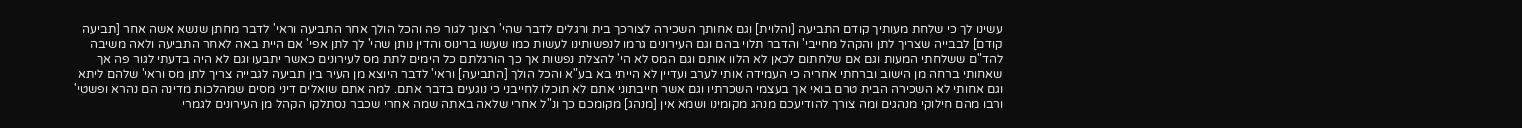עשינו לך כי שלחת מעותיך קודם התביעה [והלוית] וגם אחותך השכירה לצורכך בית ורגלים לדבר שהי' רצונך לגור פה והכל הולך אחר התביעה וראי' לדבר מחתן שנשא אשה אחר [תביעה קודם] לבבייה שצריך לתן והקהל מחייבי' והדבר תלוי בהם וגם העירונים גרמו לנפשותינו לעשות כמו שעשו ברינוס והדין נותן שהי' לך לתן אפי' אם היית באה לאחר התביעה ולאה משיבה להד"ם ששלחתי המעות וגם אם שלחתום לכאן לא הלוו אותם וגם המס לא הי' להצלת נפשות אך כך הורגלתם כל הימים לתת מס לעירונים כאשר יתבעו וגם לא היה בדעתי לגור פה אך שאחותי ברחה מן הישוב וברחתי אחריה כי העמידה אותי לערב ועדיין לא הייתי בא בע"א והכל הולך [התביעה] וראי' לדבר היוצא מן העיר בין תביעה לגבייה צריך לתן מס וראי' שלהם ליתא וגם אחותי לא השכירה הבית טרם בואי אך בעצמי השכרתיו וגם אשר חייבתוני אתם לא תוכלו לחייבני כי נוגעים בדבר אתם. למה אתם שואלים דיני מסים שמהלכות מדינה הם נהרא ופשטי' ורבו מהם חילוקי מנהגים ומה צורך להודיעכם מנהג מקומינו ושמא אין [מנהג] מקומכם כך ונ"ל אחרי שלאה באתה שמה אחרי שכבר נסתלקו הקהל מן העירונים לגמרי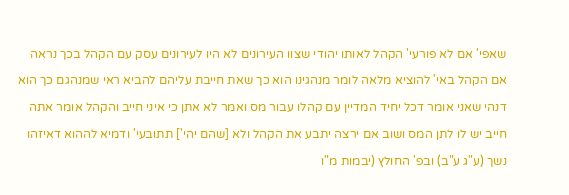שאפי' אם לא פורעי' הקהל לאותו יהודי שצוו העירונים לא היו לעירונים עסק עם הקהל בכך נראה אם הקהל באי' להוציא מלאה לומר מנהגינו הוא כך שאת חייבת עליהם להביא ראי שמנהגם כך הוא דנהי שאני אומר דכל יחיד המדיין עם קהלו עבור מס ואמר לא אתן כי איני חייב והקהל אומר אתה חייב יש לו לתן המס ושוב אם ירצה יתבע את הקהל ולא [שהם יהי'] תתובעי' ודמיא לההוא דאיזהו נשך (ע"ג ע"ב) ובפ' החולץ (יבמות מ"ו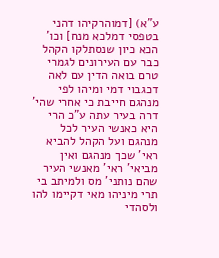ע"א) [דמוהרקיהו דהני בטפסי דמלכא מנח] וכו' הכא כיון שנסתלקו הקהל כבר עם העירונים לגמרי טרם בואה הדין עם לאה דכגבוי דמי ומיהו לפי מנהגם חייבת כי אחרי שהי' דרה בעיר עתה ע"כ הרי היא כאנשי העיר לכל מנהגם ועל הקהל להביא ראי' שכך מנהגם ואין מביאי' ראי' מאנשי העיר שהם נותני' מס ולמיתב בי תרי מיניהו מאי דקיימו להו ולסהדי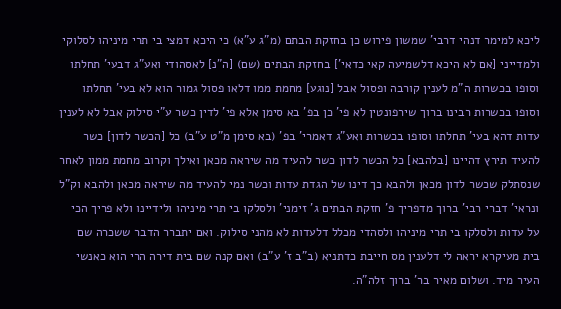ליכא למימר דנהי דרבי' שמשון פירוש כן בחזקת הבתם (מ"ג ע"א) כי היכא דמצי בי תרי מיניהו לסלוקי ולמדייני [אם לא היכא דלשמיעה קאי כדאי'] בחזקת הבתים (שם) [ה"נ] לאסהודי ואע"ג דבעי' תחלתו וסופו בכשרות ה"מ לענין קורבה ופסול אבל [נוגע] מחמת ממו דלאו פסול גמור הוא לא בעי' תחלתו וסופו בכשרות רבינו ברוך שירפונטין לא פי' כן בפ' בא סימן אלא פי' לדין כשר ע"י סילוק אבל לא לענין עדות דהא בעי' תחלתו וסופו בכשרות ואע"ג דאמרי' בפ' (בא סימן מ"ט ע"ב) כל [הכשר לדון] כשר להעיד תירץ דהיינו [בלהבא] כל הכשר לדון כשר להעיד מה שיראה מכאן ואילך וקרוב מחמת ממון לאחר שנסתלק שכשר לדון מכאן ולהבא כך דינו של הגדת עדות וכשר נמי להעיד מה שיראה מכאן ולהבא וק"ל ונראי' דברי רבי' ברוך מדפריך פ' חזקת הבתים ג' זימני' ולסלקו בי תרי מיניהו ולידיינו ולא פריך הכי על עדות ולסלקו בי תרי מיניהו ולסהדי מכלל דלעדות לא מהני סילוק. ואם יתברר הדבר ששכרה שם בית מעיקרא יראה לי דלענין מס חייבת כדתניא (ב"ב ז' ע"ב) ואם קנה שם בית דירה הרי הוא כאנשי העיר מיד. ושלום מאיר בר' ברוך זלה"ה.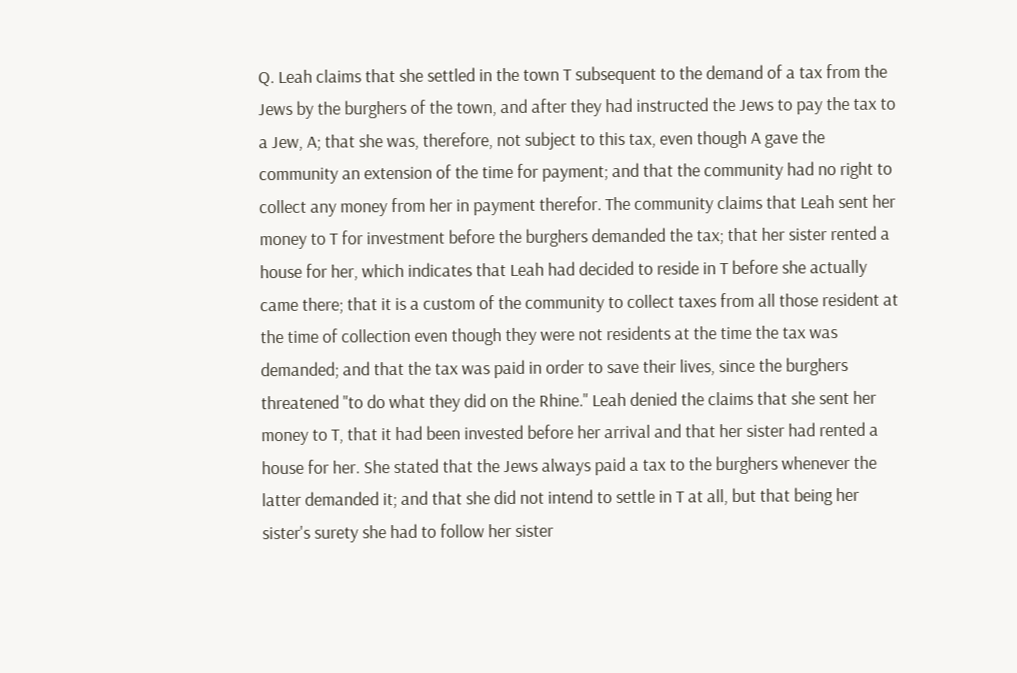Q. Leah claims that she settled in the town T subsequent to the demand of a tax from the Jews by the burghers of the town, and after they had instructed the Jews to pay the tax to a Jew, A; that she was, therefore, not subject to this tax, even though A gave the community an extension of the time for payment; and that the community had no right to collect any money from her in payment therefor. The community claims that Leah sent her money to T for investment before the burghers demanded the tax; that her sister rented a house for her, which indicates that Leah had decided to reside in T before she actually came there; that it is a custom of the community to collect taxes from all those resident at the time of collection even though they were not residents at the time the tax was demanded; and that the tax was paid in order to save their lives, since the burghers threatened "to do what they did on the Rhine." Leah denied the claims that she sent her money to T, that it had been invested before her arrival and that her sister had rented a house for her. She stated that the Jews always paid a tax to the burghers whenever the latter demanded it; and that she did not intend to settle in T at all, but that being her sister's surety she had to follow her sister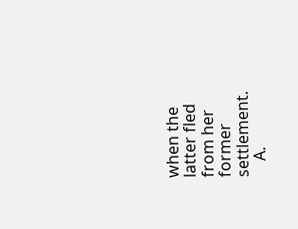when the latter fled from her former settlement.
    A.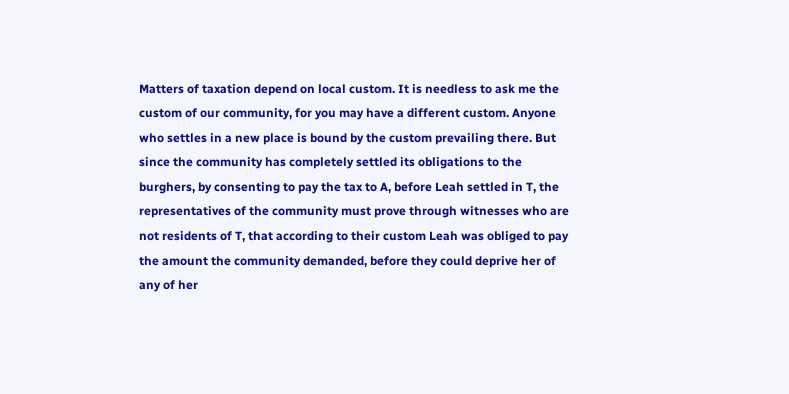Matters of taxation depend on local custom. It is needless to ask me the custom of our community, for you may have a different custom. Anyone who settles in a new place is bound by the custom prevailing there. But since the community has completely settled its obligations to the burghers, by consenting to pay the tax to A, before Leah settled in T, the representatives of the community must prove through witnesses who are not residents of T, that according to their custom Leah was obliged to pay the amount the community demanded, before they could deprive her of any of her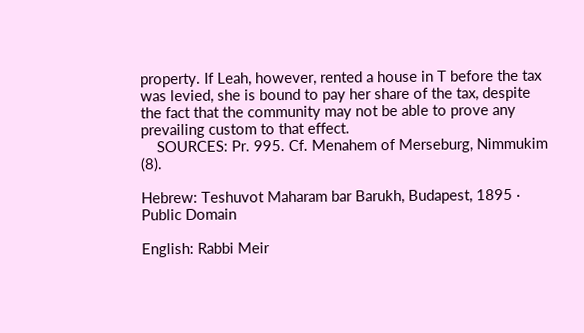property. If Leah, however, rented a house in T before the tax was levied, she is bound to pay her share of the tax, despite the fact that the community may not be able to prove any prevailing custom to that effect.
    SOURCES: Pr. 995. Cf. Menahem of Merseburg, Nimmukim (8).

Hebrew: Teshuvot Maharam bar Barukh, Budapest, 1895 · Public Domain

English: Rabbi Meir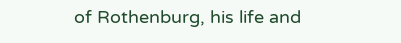of Rothenburg, his life and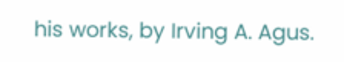his works, by Irving A. Agus.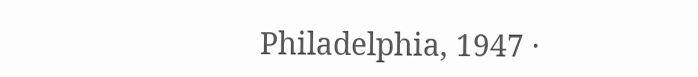Philadelphia, 1947 ·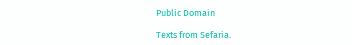Public Domain

Texts from Sefaria.